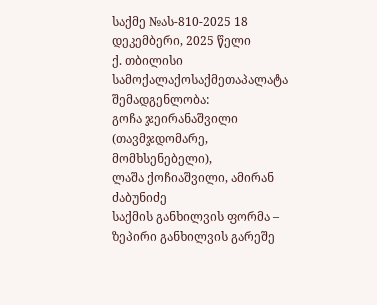საქმე №ას-810-2025 18 დეკემბერი, 2025 წელი
ქ. თბილისი
სამოქალაქოსაქმეთაპალატა
შემადგენლობა:
გოჩა ჯეირანაშვილი (თავმჯდომარე, მომხსენებელი),
ლაშა ქოჩიაშვილი, ამირან ძაბუნიძე
საქმის განხილვის ფორმა – ზეპირი განხილვის გარეშე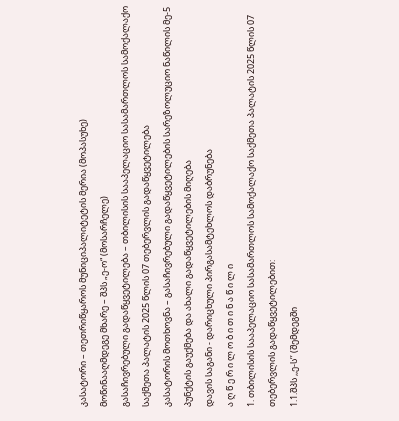კასატორი – თეთრიწყაროს მუნიციპალიტეტის მერია (მოპასუხე)
მოწინააღმდეგე მხარე – შპს „ე-ო“ (მოსარჩელე)
გასაჩივრებული გადაწყვეტილება – თბილისის სააპელაციო სასამართლოს სამოქალაქო საქმეთა პალატის 2025 წლის 07 თებერვლის გადაწყვეტილება
კასატორის მოთხოვნა – გასაჩივრებული გადაწყვეტილების სარეზოლუციო ნაწილის მე-5 პუნქტის გაუქმება და ახალი გადაწყვეტილების მიღება
დავის საგანი - დარიცხული პირგასამტეხლოს დაბრუნება
ა ღ წ ე რ ი ლ ო ბ ი თ ი ნ ა წ ი ლ ი
1. თბილისის სააპელაციო სასამართლოს სამოქალაქო საქმეთა პალატის 2025 წლის 07 თებერვლის გადაწყვეტილებით:
1.1.შპს ,,ე-ს’’ (შემდეგში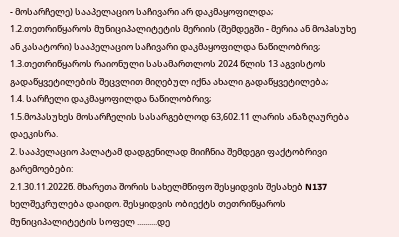- მოსარჩელე) სააპელაციო საჩივარი არ დაკმაყოფილდა;
1.2.თეთრიწყაროს მუნიციპალიტეტის მერიის (შემდეგში - მერია ან მოპaსუხე ან კასატორი) სააპელაციო საჩივარი დაკმაყოფილდა ნაწილობრივ;
1.3.თეთრიწყაროს რაიონული სასამართლოს 2024 წლის 13 აგვისტოს გადაწყვეტილების შეცვლით მიღებულ იქნა ახალი გადაწყვეტილება;
1.4. სარჩელი დაკმაყოფილდა ნაწილობრივ;
1.5.მოპასუხეს მოსარჩელის სასარგებლოდ 63,602.11 ლარის ანაზღაურება დაეკისრა.
2. სააპელაციო პალატამ დადგენილად მიიჩნია შემდეგი ფაქტობრივი გარემოებები:
2.1.30.11.2022წ. მხარეთა შორის სახელმწიფო შესყიდვის შესახებ N137 ხელშეკრულება დაიდო. შესყიდვის ობიექტს თეთრიწყაროს მუნიციპალიტეტის სოფელ ..........დე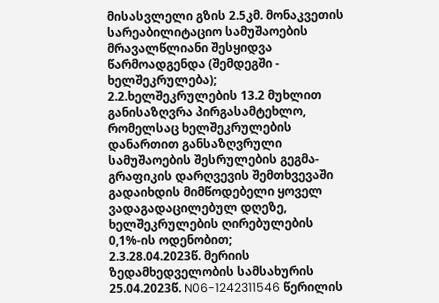მისასვლელი გზის 2.5კმ. მონაკვეთის სარეაბილიტაციო სამუშაოების მრავალწლიანი შესყიდვა წარმოადგენდა (შემდეგში - ხელშეკრულება);
2.2.ხელშეკრულების 13.2 მუხლით განისაზღვრა პირგასამტეხლო, რომელსაც ხელშეკრულების დანართით განსაზღვრული სამუშაოების შესრულების გეგმა-გრაფიკის დარღვევის შემთხვევაში გადაიხდის მიმწოდებელი ყოველ ვადაგადაცილებულ დღეზე, ხელშეკრულების ღირებულების 0,1%-ის ოდენობით;
2.3.28.04.2023წ. მერიის ზედამხედველობის სამსახურის 25.04.2023წ. N06-1242311546 წერილის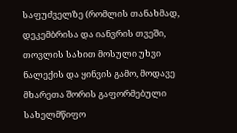საფუძველზე (რომლის თანახმად, დეკემბრისა და იანვრის თვეში, თოვლის სახით მოსული უხვი ნალექის და ყინვის გამო, მოდავე მხარეთა შორის გაფორმებული სახელმწიფო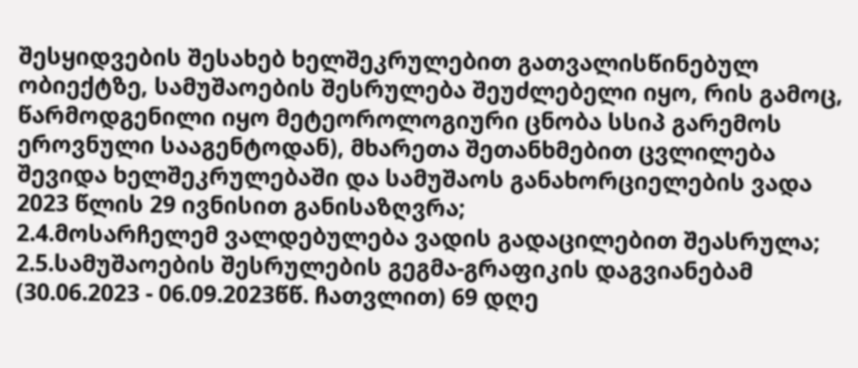შესყიდვების შესახებ ხელშეკრულებით გათვალისწინებულ ობიექტზე, სამუშაოების შესრულება შეუძლებელი იყო, რის გამოც, წარმოდგენილი იყო მეტეოროლოგიური ცნობა სსიპ გარემოს ეროვნული სააგენტოდან), მხარეთა შეთანხმებით ცვლილება შევიდა ხელშეკრულებაში და სამუშაოს განახორციელების ვადა 2023 წლის 29 ივნისით განისაზღვრა;
2.4.მოსარჩელემ ვალდებულება ვადის გადაცილებით შეასრულა;
2.5.სამუშაოების შესრულების გეგმა-გრაფიკის დაგვიანებამ (30.06.2023 - 06.09.2023წწ. ჩათვლით) 69 დღე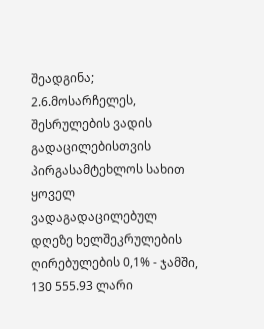შეადგინა;
2.6.მოსარჩელეს, შესრულების ვადის გადაცილებისთვის პირგასამტეხლოს სახით ყოველ ვადაგადაცილებულ დღეზე ხელშეკრულების ღირებულების 0,1% - ჯამში, 130 555.93 ლარი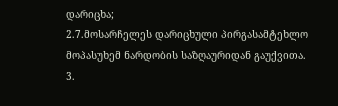დარიცხა;
2.7.მოსარჩელეს დარიცხული პირგასამტეხლო მოპასუხემ ნარდობის საზღაურიდან გაუქვითა.
3.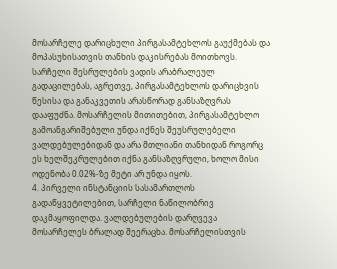მოსარჩელე დარიცხული პირგასამტეხლოს გაუქმებას და მოპასუხისათვის თანხის დაკისრებას მოითხოვს. სარჩელი შესრულების ვადის არაბრალეულ გადაცილებას, აგრეთვე, პირგასამტეხლოს დარიცხვის წესისა და განაკვეთის არასწორად განსაზღვრას დააფუძნა. მოსარჩელის მითითებით, პირგასამტეხლო გამოანგარიშებული უნდა იქნეს შეუსრულებელი ვალდებულებიდან და არა მთლიანი თანხიდან როგორც ეს ხელშეკრულებით იქნა განსაზღვრული, ხოლო მისი ოდენობა 0.02%-ზე მეტი არ უნდა იყოს.
4. პირველი ინსტანციის სასამართლოს გადაწყვეტილებით, სარჩელი ნაწილობრივ დაკმაყოფილდა. ვალდებულების დარღვევა მოსარჩელეს ბრალად შეერაცხა. მოსარჩელისთვის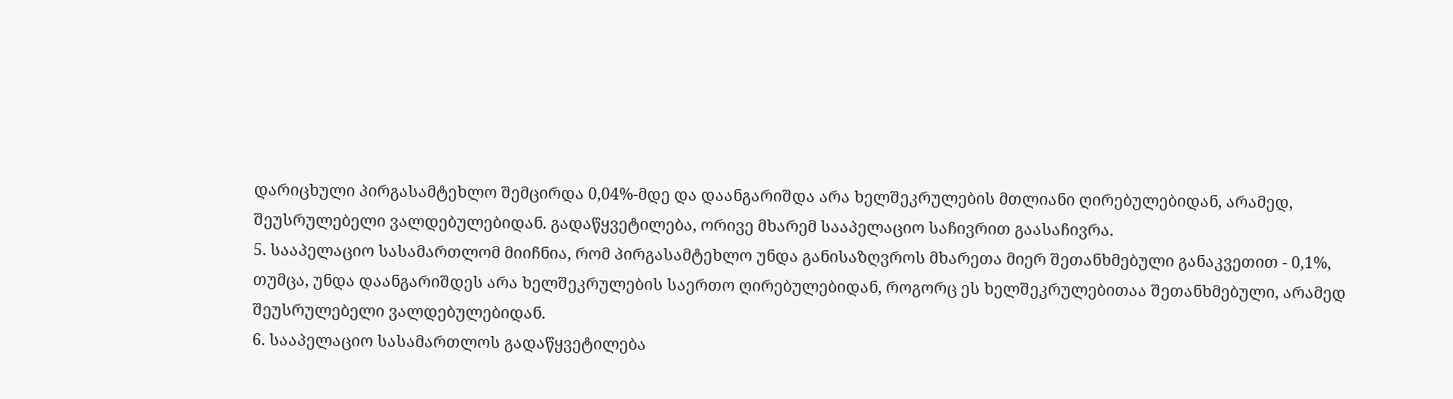დარიცხული პირგასამტეხლო შემცირდა 0,04%-მდე და დაანგარიშდა არა ხელშეკრულების მთლიანი ღირებულებიდან, არამედ, შეუსრულებელი ვალდებულებიდან. გადაწყვეტილება, ორივე მხარემ სააპელაციო საჩივრით გაასაჩივრა.
5. სააპელაციო სასამართლომ მიიჩნია, რომ პირგასამტეხლო უნდა განისაზღვროს მხარეთა მიერ შეთანხმებული განაკვეთით - 0,1%, თუმცა, უნდა დაანგარიშდეს არა ხელშეკრულების საერთო ღირებულებიდან, როგორც ეს ხელშეკრულებითაა შეთანხმებული, არამედ შეუსრულებელი ვალდებულებიდან.
6. სააპელაციო სასამართლოს გადაწყვეტილება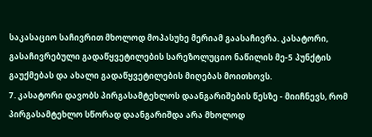საკასაციო საჩივრით მხოლოდ მოპასუხე მერიამ გაასაჩივრა. კასატორი, გასაჩივრებული გადაწყვეტილების სარეზოლუციო ნაწილის მე-5 პუნქტის გაუქმებას და ახალი გადაწყვეტილების მიღებას მოითხოვს.
7. კასატორი დავობს პირგასამტეხლოს დაანგარიშების წესზე - მიიჩნევს, რომ პირგასამტეხლო სწორად დაანგარიშდა არა მხოლოდ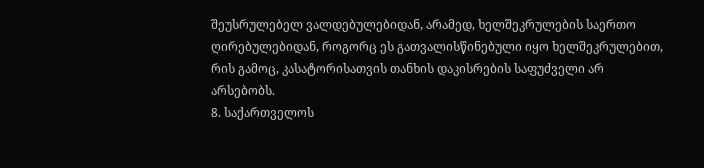შეუსრულებელ ვალდებულებიდან, არამედ, ხელშეკრულების საერთო ღირებულებიდან, როგორც ეს გათვალისწინებული იყო ხელშეკრულებით, რის გამოც, კასატორისათვის თანხის დაკისრების საფუძველი არ არსებობს.
8. საქართველოს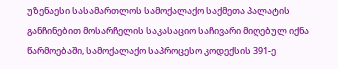უზენაესი სასამართლოს სამოქალაქო საქმეთა პალატის განჩინებით მოსარჩელის საკასაციო საჩივარი მიღებულ იქნა წარმოებაში, სამოქალაქო საპროცესო კოდექსის 391-ე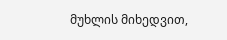მუხლის მიხედვით,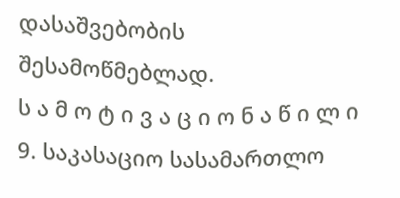დასაშვებობის შესამოწმებლად.
ს ა მ ო ტ ი ვ ა ც ი ო ნ ა წ ი ლ ი
9. საკასაციო სასამართლო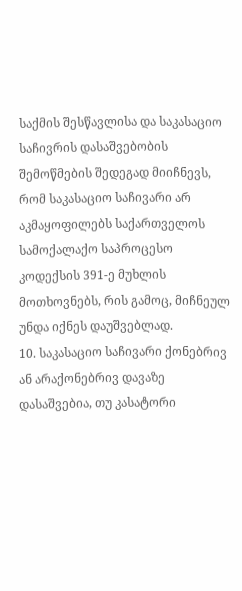საქმის შესწავლისა და საკასაციო საჩივრის დასაშვებობის შემოწმების შედეგად მიიჩნევს, რომ საკასაციო საჩივარი არ აკმაყოფილებს საქართველოს სამოქალაქო საპროცესო კოდექსის 391-ე მუხლის მოთხოვნებს, რის გამოც, მიჩნეულ უნდა იქნეს დაუშვებლად.
10. საკასაციო საჩივარი ქონებრივ ან არაქონებრივ დავაზე დასაშვებია, თუ კასატორი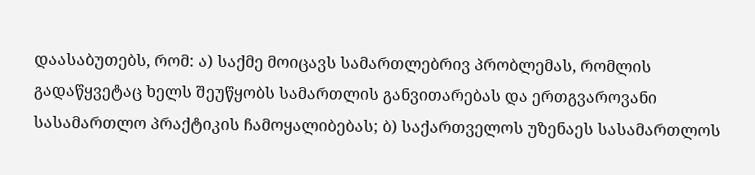დაასაბუთებს, რომ: ა) საქმე მოიცავს სამართლებრივ პრობლემას, რომლის გადაწყვეტაც ხელს შეუწყობს სამართლის განვითარებას და ერთგვაროვანი სასამართლო პრაქტიკის ჩამოყალიბებას; ბ) საქართველოს უზენაეს სასამართლოს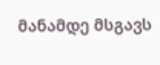მანამდე მსგავს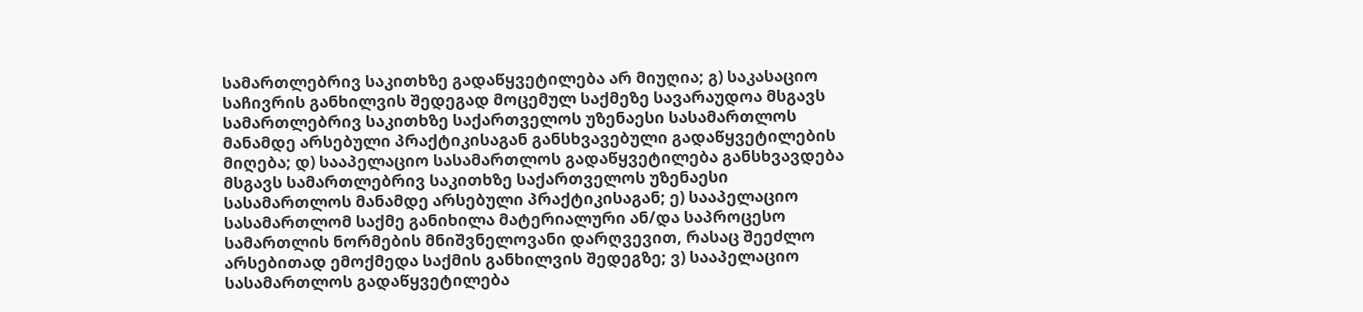სამართლებრივ საკითხზე გადაწყვეტილება არ მიუღია; გ) საკასაციო საჩივრის განხილვის შედეგად მოცემულ საქმეზე სავარაუდოა მსგავს სამართლებრივ საკითხზე საქართველოს უზენაესი სასამართლოს მანამდე არსებული პრაქტიკისაგან განსხვავებული გადაწყვეტილების მიღება; დ) სააპელაციო სასამართლოს გადაწყვეტილება განსხვავდება მსგავს სამართლებრივ საკითხზე საქართველოს უზენაესი სასამართლოს მანამდე არსებული პრაქტიკისაგან; ე) სააპელაციო სასამართლომ საქმე განიხილა მატერიალური ან/და საპროცესო სამართლის ნორმების მნიშვნელოვანი დარღვევით, რასაც შეეძლო არსებითად ემოქმედა საქმის განხილვის შედეგზე; ვ) სააპელაციო სასამართლოს გადაწყვეტილება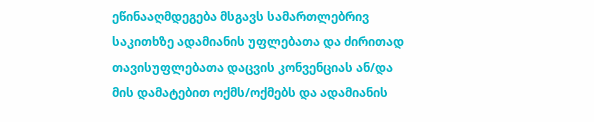ეწინააღმდეგება მსგავს სამართლებრივ საკითხზე ადამიანის უფლებათა და ძირითად თავისუფლებათა დაცვის კონვენციას ან/და მის დამატებით ოქმს/ოქმებს და ადამიანის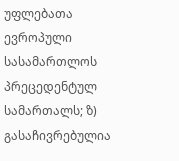უფლებათა ევროპული სასამართლოს პრეცედენტულ სამართალს; ზ) გასაჩივრებულია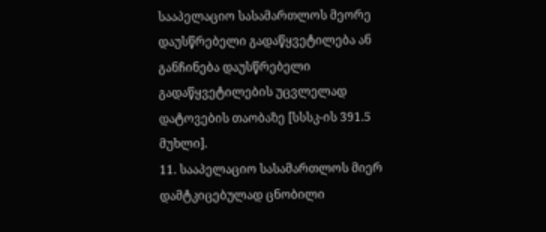სააპელაციო სასამართლოს მეორე დაუსწრებელი გადაწყვეტილება ან განჩინება დაუსწრებელი გადაწყვეტილების უცვლელად დატოვების თაობაზე [სსსკ-ის 391.5 მუხლი].
11. სააპელაციო სასამართლოს მიერ დამტკიცებულად ცნობილი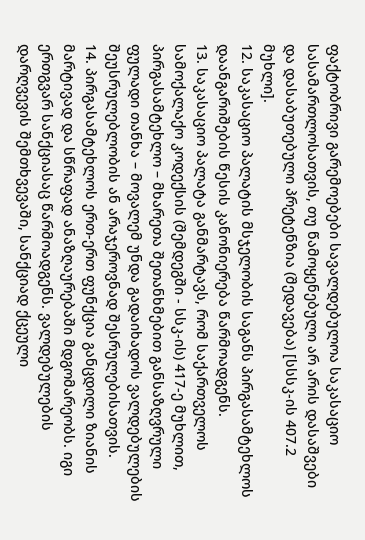ფაქტობრივი გარემოებები სავალდებულოა საკასაციო სასამართლოსათვის, თუ წამოყენებული არ არის დასაშვები და დასაბუთებული პრეტენზია (შედავება) [სსსკ-ის 407.2 მუხლი].
12. საკასაციო პალატის მსჯელობის საგანს პირგასამტეხლოს დაანგარიშების წესის კანონიერება წარმოადგენს.
13. საკასაციო პალატა განმარტავს, რომ საქართველოს სამოქალაქო კოდექსის (შემდეგში - სსკ-ის) 417-ე მუხლით, პირგასამტეხლო – მხარეთა შეთანხმებით განსაზღვრული ფულადი თანხა – მოვალემ უნდა გადაიხადოს ვალდებულების შეუსრულებლობის ან არაჯეროვნად შესრულებისათვის.
14. პირგასამტეხლოს ერთ-ერთ ფუნქცია განცდილი ზიანის მარტივად და სწრაფად ანაზღაურებაში მდგომარეობს. იგი ერთგვარ სანქციასაც წარმოადგენს. ვალდებულების დარღვევის შემთხვევაში, სანქციად ქცეული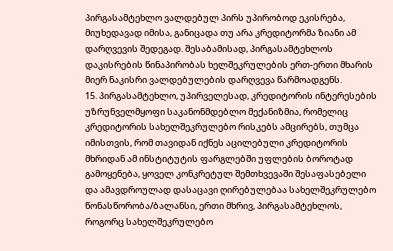პირგასამტეხლო ვალდებულ პირს უპირობოდ ეკისრება, მიუხედავად იმისა, განიცადა თუ არა კრედიტორმა ზიანი ამ დარღვევის შედეგად. შესაბამისად, პირგასამტეხლოს დაკისრების წინაპირობას ხელშეკრულების ერთ-ერთი მხარის მიერ ნაკისრი ვალდებულების დარღვევა წარმოადგენს.
15. პირგასამტეხლო, უპირველესად, კრედიტორის ინტერესების უზრუნველმყოფი საკანონმდებლო მექანიზმია, რომელიც კრედიტორის სახელშეკრულებო რისკებს ამცირებს, თუმცა იმისთვის, რომ თავიდან იქნეს აცილებული კრედიტორის მხრიდან ამ ინსტიტუტის ფარგლებში უფლების ბოროტად გამოყენება, ყოველ კონკრეტულ შემთხვევაში შესაფასებელი და ამავდროულად დასაცავი ღირებულებაა სახელშეკრულებო წონასწორობა/ბალანსი, ერთი მხრივ, პირგასამტეხლოს, როგორც სახელშეკრულებო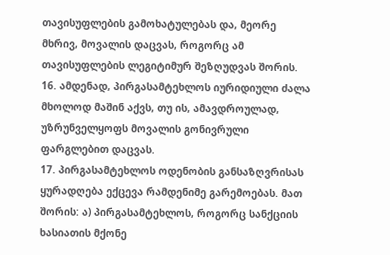თავისუფლების გამოხატულებას და, მეორე მხრივ, მოვალის დაცვას, როგორც ამ თავისუფლების ლეგიტიმურ შეზღუდვას შორის.
16. ამდენად, პირგასამტეხლოს იურიდიული ძალა მხოლოდ მაშინ აქვს, თუ ის, ამავდროულად, უზრუნველყოფს მოვალის გონივრული ფარგლებით დაცვას.
17. პირგასამტეხლოს ოდენობის განსაზღვრისას ყურადღება ექცევა რამდენიმე გარემოებას. მათ შორის: ა) პირგასამტეხლოს, როგორც სანქციის ხასიათის მქონე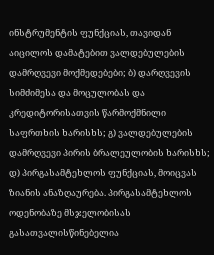ინსტრუმენტის ფუნქციას, თავიდან აიცილოს დამატებით ვალდებულების დამრღვევი მოქმედებები; ბ) დარღვევის სიმძიმესა და მოცულობას და კრედიტორისათვის წარმოქმნილი საფრთხის ხარისხს; გ) ვალდებულების დამრღვევი პირის ბრალეულობის ხარისხს; დ) პირგასამტეხლოს ფუნქციას, მოიცვას ზიანის ანაზღაურება. პირგასამტეხლოს ოდენობაზე მსჯელობისას გასათვალისწინებელია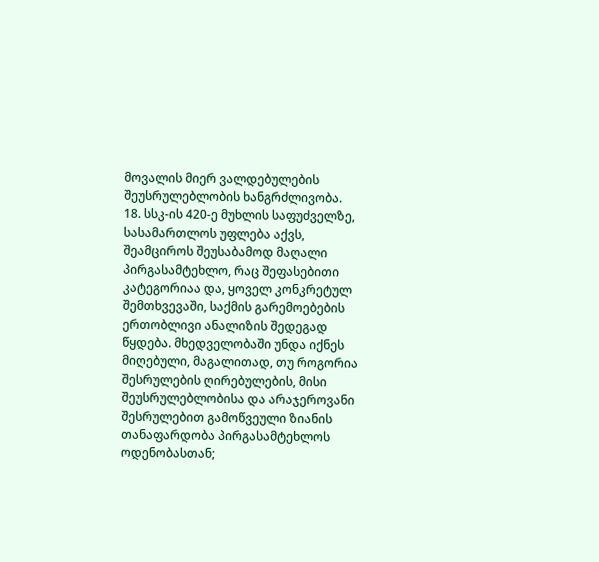მოვალის მიერ ვალდებულების შეუსრულებლობის ხანგრძლივობა.
18. სსკ-ის 420-ე მუხლის საფუძველზე, სასამართლოს უფლება აქვს, შეამციროს შეუსაბამოდ მაღალი პირგასამტეხლო, რაც შეფასებითი კატეგორიაა და, ყოველ კონკრეტულ შემთხვევაში, საქმის გარემოებების ერთობლივი ანალიზის შედეგად წყდება. მხედველობაში უნდა იქნეს მიღებული, მაგალითად, თუ როგორია შესრულების ღირებულების, მისი შეუსრულებლობისა და არაჯეროვანი შესრულებით გამოწვეული ზიანის თანაფარდობა პირგასამტეხლოს ოდენობასთან;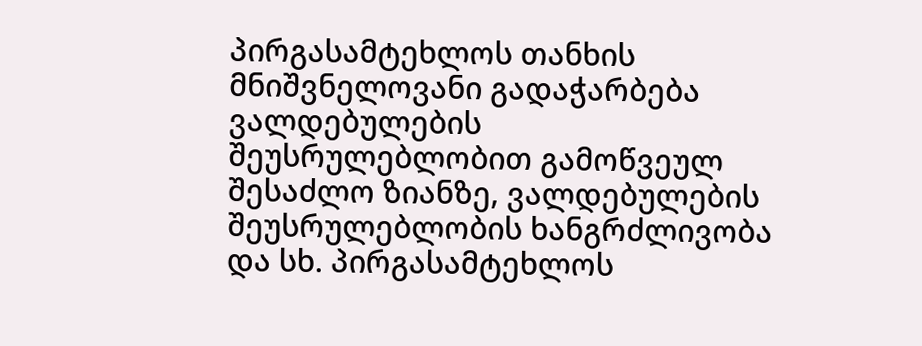პირგასამტეხლოს თანხის მნიშვნელოვანი გადაჭარბება ვალდებულების შეუსრულებლობით გამოწვეულ შესაძლო ზიანზე, ვალდებულების შეუსრულებლობის ხანგრძლივობა და სხ. პირგასამტეხლოს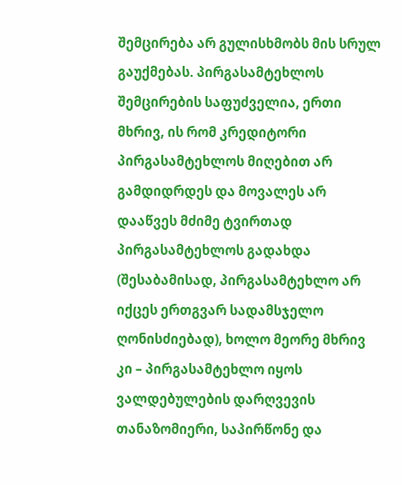შემცირება არ გულისხმობს მის სრულ გაუქმებას. პირგასამტეხლოს შემცირების საფუძველია, ერთი მხრივ, ის რომ კრედიტორი პირგასამტეხლოს მიღებით არ გამდიდრდეს და მოვალეს არ დააწვეს მძიმე ტვირთად პირგასამტეხლოს გადახდა (შესაბამისად, პირგასამტეხლო არ იქცეს ერთგვარ სადამსჯელო ღონისძიებად), ხოლო მეორე მხრივ კი – პირგასამტეხლო იყოს ვალდებულების დარღვევის თანაზომიერი, საპირწონე და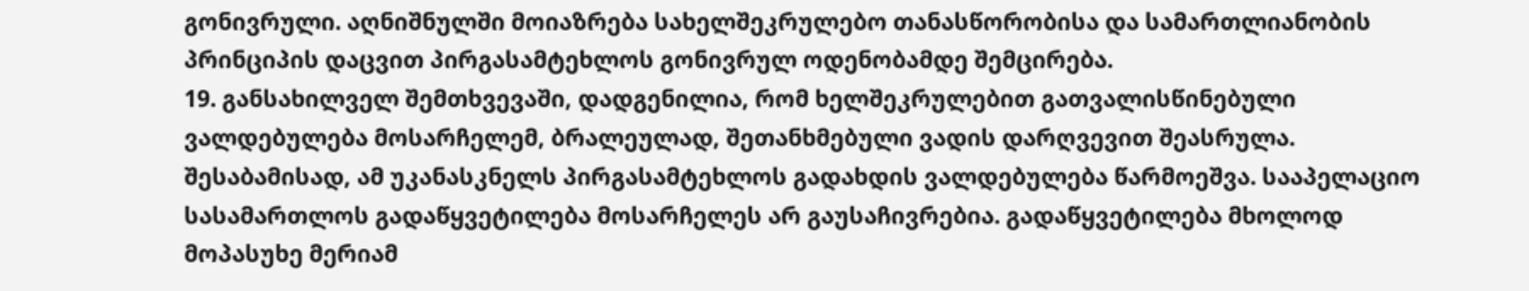გონივრული. აღნიშნულში მოიაზრება სახელშეკრულებო თანასწორობისა და სამართლიანობის პრინციპის დაცვით პირგასამტეხლოს გონივრულ ოდენობამდე შემცირება.
19. განსახილველ შემთხვევაში, დადგენილია, რომ ხელშეკრულებით გათვალისწინებული ვალდებულება მოსარჩელემ, ბრალეულად, შეთანხმებული ვადის დარღვევით შეასრულა. შესაბამისად, ამ უკანასკნელს პირგასამტეხლოს გადახდის ვალდებულება წარმოეშვა. სააპელაციო სასამართლოს გადაწყვეტილება მოსარჩელეს არ გაუსაჩივრებია. გადაწყვეტილება მხოლოდ მოპასუხე მერიამ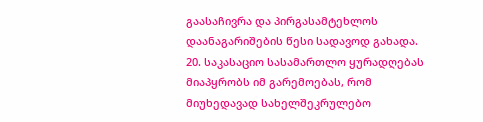გაასაჩივრა და პირგასამტეხლოს დაანაგარიშების წესი სადავოდ გახადა.
20. საკასაციო სასამართლო ყურადღებას მიაპყრობს იმ გარემოებას, რომ მიუხედავად სახელშეკრულებო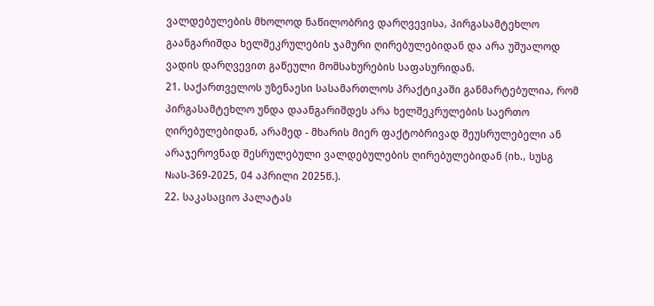ვალდებულების მხოლოდ ნაწილობრივ დარღვევისა, პირგასამტეხლო გაანგარიშდა ხელშეკრულების ჯამური ღირებულებიდან და არა უშუალოდ ვადის დარღვევით გაწეული მომსახურების საფასურიდან.
21. საქართველოს უზენაესი სასამართლოს პრაქტიკაში განმარტებულია, რომ პირგასამტეხლო უნდა დაანგარიშდეს არა ხელშეკრულების საერთო ღირებულებიდან, არამედ - მხარის მიერ ფაქტობრივად შეუსრულებელი ან არაჯეროვნად შესრულებული ვალდებულების ღირებულებიდან (იხ., სუსგ №ას-369-2025, 04 აპრილი 2025წ.).
22. საკასაციო პალატას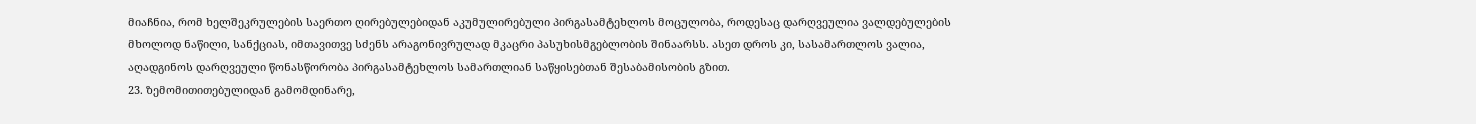მიაჩნია, რომ ხელშეკრულების საერთო ღირებულებიდან აკუმულირებული პირგასამტეხლოს მოცულობა, როდესაც დარღვეულია ვალდებულების მხოლოდ ნაწილი, სანქციას, იმთავითვე სძენს არაგონივრულად მკაცრი პასუხისმგებლობის შინაარსს. ასეთ დროს კი, სასამართლოს ვალია, აღადგინოს დარღვეული წონასწორობა პირგასამტეხლოს სამართლიან საწყისებთან შესაბამისობის გზით.
23. ზემომითითებულიდან გამომდინარე,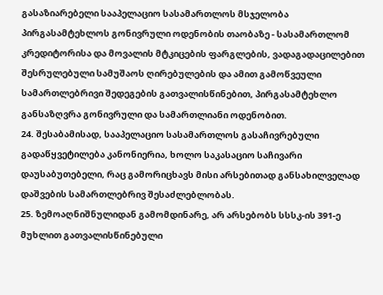გასაზიარებელი სააპელაციო სასამართლოს მსჯელობა პირგასამტეხლოს გონივრული ოდენობის თაობაზე - სასამართლომ კრედიტორისა და მოვალის მტკიცების ფარგლების, ვადაგადაცილებით შესრულებული სამუშაოს ღირებულების და ამით გამოწვეული სამართლებრივი შედეგების გათვალისწინებით, პირგასამტეხლო განსაზღვრა გონივრული და სამართლიანი ოდენობით.
24. შესაბამისად, სააპელაციო სასამართლოს გასაჩივრებული გადაწყვეტილება კანონიერია, ხოლო საკასაციო საჩივარი დაუსაბუთებელი, რაც გამორიცხავს მისი არსებითად განსახილველად დაშვების სამართლებრივ შესაძლებლობას.
25. ზემოაღნიშნულიდან გამომდინარე, არ არსებობს სსსკ-ის 391-ე მუხლით გათვალისწინებული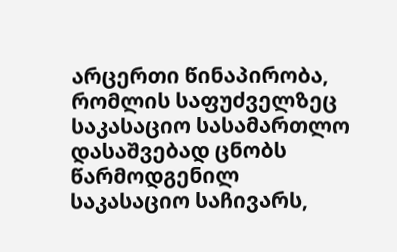არცერთი წინაპირობა, რომლის საფუძველზეც საკასაციო სასამართლო დასაშვებად ცნობს წარმოდგენილ საკასაციო საჩივარს,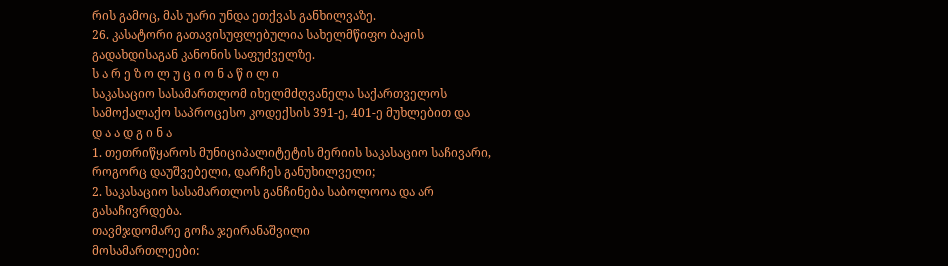რის გამოც, მას უარი უნდა ეთქვას განხილვაზე.
26. კასატორი გათავისუფლებულია სახელმწიფო ბაჟის გადახდისაგან კანონის საფუძველზე.
ს ა რ ე ზ ო ლ უ ც ი ო ნ ა წ ი ლ ი
საკასაციო სასამართლომ იხელმძღვანელა საქართველოს სამოქალაქო საპროცესო კოდექსის 391-ე, 401-ე მუხლებით და
დ ა ა დ გ ი ნ ა
1. თეთრიწყაროს მუნიციპალიტეტის მერიის საკასაციო საჩივარი, როგორც დაუშვებელი, დარჩეს განუხილველი;
2. საკასაციო სასამართლოს განჩინება საბოლოოა და არ გასაჩივრდება.
თავმჯდომარე გოჩა ჯეირანაშვილი
მოსამართლეები: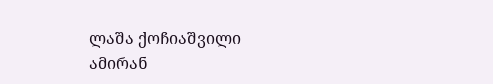ლაშა ქოჩიაშვილი
ამირან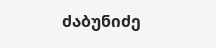ძაბუნიძე